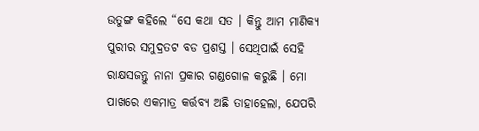ଉତୁଙ୍ଗ କହିଲେ “ସେ କଥା ସତ । କିନ୍ତୁ ଆମ ମାଣିକ୍ୟ ପୁରୀର ସମୁଦ୍ରତଟ ବଡ ପ୍ରଶସ୍ତ । ସେଥିପାଇଁ ସେହି ରାକ୍ଷସଜନ୍ତୁ ନାନା ପ୍ରକାର ଗଣ୍ଡଗୋଳ କରୁଛି । ମୋ ପାଖରେ ଏକମାତ୍ର କର୍ତ୍ତବ୍ୟ ଅଛି ତାହାହେଲା, ଯେପରି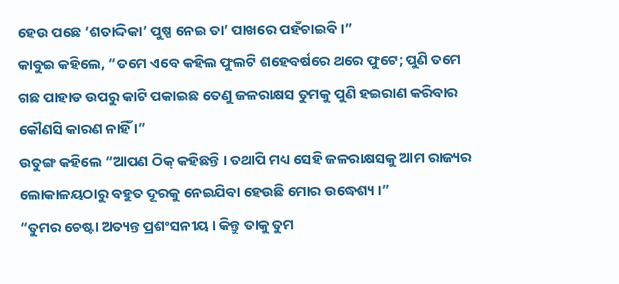ହେଉ ପଛେ ‘ଶତାଦ୍ଦିକା’ ପୁଷ୍ପ ନେଇ ତା’ ପାଖରେ ପହଁଚାଇବି ।”
କାବୁଇ କହିଲେ, “ତମେ ଏବେ କହିଲ ଫୁଲଟି ଶହେବର୍ଷରେ ଥରେ ଫୁଟେ; ପୁଣି ତମେ ଗଛ ପାହାଡ ଉପରୁ କାଟି ପକାଇଛ ତେଣୁ ଜଳରାକ୍ଷସ ତୁମକୁ ପୁଣି ହଇରାଣ କରିବାର କୌଣସି କାରଣ ନାହିଁ ।”
ଉତୁଙ୍ଗ କହିଲେ “ଆପଣ ଠିକ୍ କହିଛନ୍ତି । ତଥାପି ମଧ୍ୟ ସେହି ଜଳରାକ୍ଷସକୁ ଆମ ରାଜ୍ୟର ଲୋକାଳୟଠାରୁ ବହୁତ ଦୂରକୁ ନେଇଯିବା ହେଉଛି ମୋର ଉଦ୍ଧେଶ୍ୟ ।”
“ତୁମର ଚେଷ୍ଟା ଅତ୍ୟନ୍ତ ପ୍ରଶଂସନୀୟ । କିନ୍ତୁ ତାକୁ ତୁମ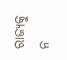ରାଜ୍ୟକୁ ନ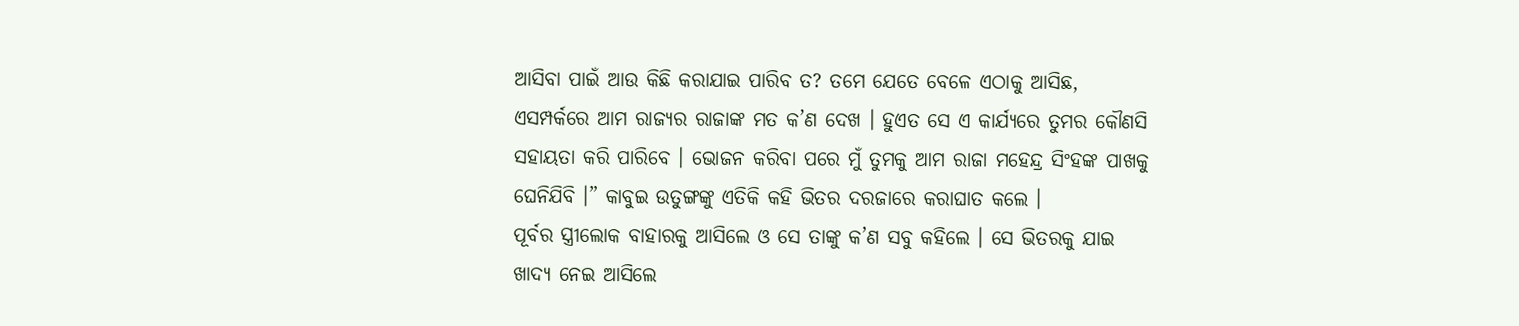ଆସିବା ପାଇଁ ଆଉ କିଛି କରାଯାଇ ପାରିବ ତ? ତମେ ଯେତେ ବେଳେ ଏଠାକୁ ଆସିଛ, ଏସମ୍ପର୍କରେ ଆମ ରାଜ୍ୟର ରାଜାଙ୍କ ମତ କ’ଣ ଦେଖ । ହୁଏତ ସେ ଏ କାର୍ଯ୍ୟରେ ତୁମର କୌଣସି ସହାୟତା କରି ପାରିବେ । ଭୋଜନ କରିବା ପରେ ମୁଁ ତୁମକୁ ଆମ ରାଜା ମହେନ୍ଦ୍ର ସିଂହଙ୍କ ପାଖକୁ ଘେନିଯିବି ।” କାବୁଇ ଉତୁଙ୍ଗଙ୍କୁ ଏତିକି କହି ଭିତର ଦରଜାରେ କରାଘାତ କଲେ ।
ପୂର୍ବର ସ୍ତ୍ରୀଲୋକ ବାହାରକୁ ଆସିଲେ ଓ ସେ ତାଙ୍କୁ କ’ଣ ସବୁ କହିଲେ । ସେ ଭିତରକୁ ଯାଇ ଖାଦ୍ୟ ନେଇ ଆସିଲେ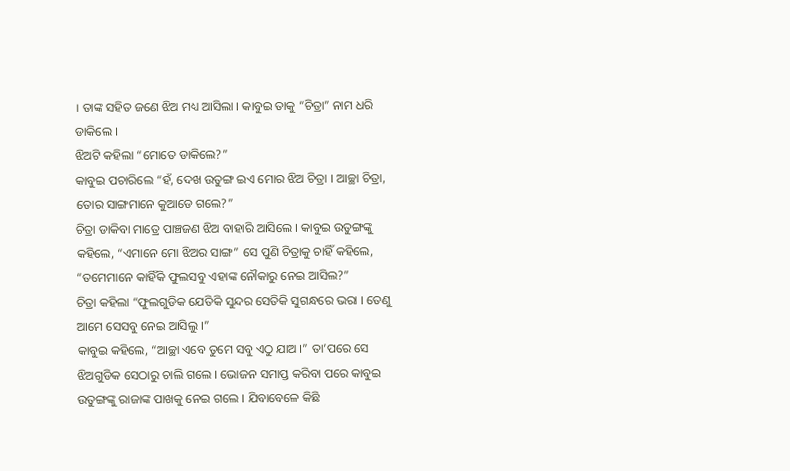। ତାଙ୍କ ସହିତ ଜଣେ ଝିଅ ମଧ୍ୟ ଆସିଲା । କାବୁଇ ତାକୁ “ଚିତ୍ରା” ନାମ ଧରି ଡାକିଲେ ।
ଝିଅଟି କହିଲା “ମୋତେ ଡାକିଲେ?”
କାବୁଇ ପଚାରିଲେ “ହଁ, ଦେଖ ଉତୁଙ୍ଗ ଇଏ ମୋର ଝିଅ ଚିତ୍ରା । ଆଚ୍ଛା ଚିତ୍ରା, ତୋର ସାଙ୍ଗମାନେ କୁଆଡେ ଗଲେ?”
ଚିତ୍ରା ଡାକିବା ମାତ୍ରେ ପାଞ୍ଚଜଣ ଝିଅ ବାହାରି ଆସିଲେ । କାବୁଇ ଉତୁଙ୍ଗଙ୍କୁ କହିଲେ, “ଏମାନେ ମୋ ଝିଅର ସାଙ୍ଗ” ସେ ପୁଣି ଚିତ୍ରାକୁ ଚାହିଁ କହିଲେ, “ତମେମାନେ କାହିଁକି ଫୁଲସବୁ ଏହାଙ୍କ ନୌକାରୁ ନେଇ ଆସିଲ?”
ଚିତ୍ରା କହିଲା “ଫୁଲଗୁଡିକ ଯେତିକି ସୁନ୍ଦର ସେତିକି ସୁଗନ୍ଧରେ ଭରା । ତେଣୁ ଆମେ ସେସବୁ ନେଇ ଆସିଲୁ ।”
କାବୁଇ କହିଲେ, “ଆଚ୍ଛା ଏବେ ତୁମେ ସବୁ ଏଠୁ ଯାଅ ।” ତା’ପରେ ସେ ଝିଅଗୁଡିକ ସେଠାରୁ ଚାଲି ଗଲେ । ଭୋଜନ ସମାପ୍ତ କରିବା ପରେ କାବୁଇ ଉତୁଙ୍ଗଙ୍କୁ ରାଜାଙ୍କ ପାଖକୁ ନେଇ ଗଲେ । ଯିବାବେଳେ କିଛି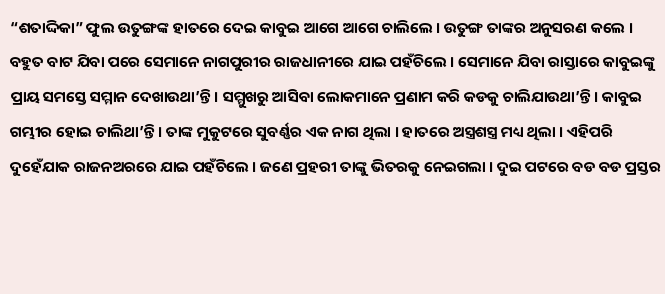“ଶତାଦ୍ଦିକା” ଫୁଲ ଉତୁଙ୍ଗଙ୍କ ହାତରେ ଦେଇ କାବୁଇ ଆଗେ ଆଗେ ଚାଲିଲେ । ଉତୁଙ୍ଗ ତାଙ୍କର ଅନୁସରଣ କଲେ ।
ବହୁତ ବାଟ ଯିବା ପରେ ସେମାନେ ନାଗପୁରୀର ରାଜଧାନୀରେ ଯାଇ ପହଁଚିଲେ । ସେମାନେ ଯିବା ରାସ୍ତାରେ କାବୁଇଙ୍କୁ ପ୍ରାୟ ସମସ୍ତେ ସମ୍ମାନ ଦେଖାଉଥା’ନ୍ତି । ସମ୍ମୁଖରୁ ଆସିବା ଲୋକମାନେ ପ୍ରଣାମ କରି କଡକୁ ଚାଲିଯାଉଥା’ନ୍ତି । କାବୁଇ ଗମ୍ଭୀର ହୋଇ ଚାଲିଥା’ନ୍ତି । ତାଙ୍କ ମୁକୁଟରେ ସୁବର୍ଣ୍ଣର ଏକ ନାଗ ଥିଲା । ହାତରେ ଅସ୍ତ୍ରଶସ୍ତ୍ର ମଧ୍ୟ ଥିଲା । ଏହିପରି ଦୁହେଁଯାକ ରାଜନଅରରେ ଯାଇ ପହଁଚିଲେ । ଜଣେ ପ୍ରହରୀ ତାଙ୍କୁ ଭିତରକୁ ନେଇଗଲା । ଦୁଇ ପଟରେ ବଡ ବଡ ପ୍ରସ୍ତର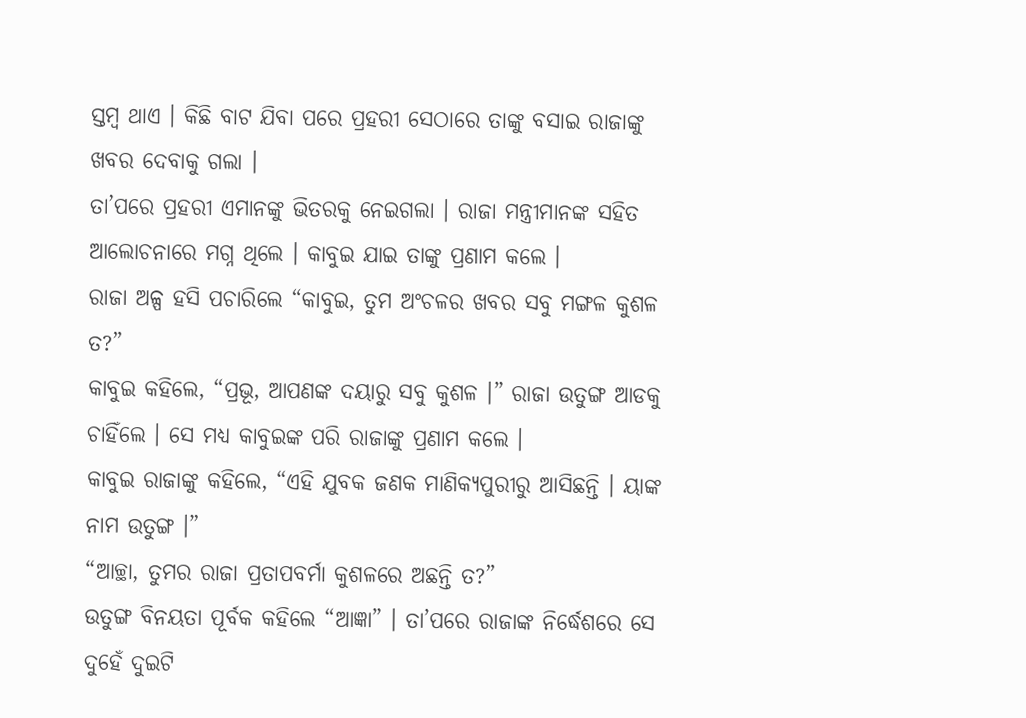ସ୍ତମ୍ବ ଥାଏ । କିଛି ବାଟ ଯିବା ପରେ ପ୍ରହରୀ ସେଠାରେ ତାଙ୍କୁ ବସାଇ ରାଜାଙ୍କୁ ଖବର ଦେବାକୁ ଗଲା ।
ତା’ପରେ ପ୍ରହରୀ ଏମାନଙ୍କୁ ଭିତରକୁ ନେଇଗଲା । ରାଜା ମନ୍ତ୍ରୀମାନଙ୍କ ସହିତ ଆଲୋଚନାରେ ମଗ୍ନ ଥିଲେ । କାବୁଇ ଯାଇ ତାଙ୍କୁ ପ୍ରଣାମ କଲେ ।
ରାଜା ଅଳ୍ପ ହସି ପଚାରିଲେ “କାବୁଇ, ତୁମ ଅଂଚଳର ଖବର ସବୁ ମଙ୍ଗଳ କୁଶଳ ତ?”
କାବୁଇ କହିଲେ, “ପ୍ରଭୂ, ଆପଣଙ୍କ ଦୟାରୁ ସବୁ କୁଶଳ ।” ରାଜା ଉତୁଙ୍ଗ ଆଡକୁ ଚାହିଁଲେ । ସେ ମଧ୍ୟ କାବୁଇଙ୍କ ପରି ରାଜାଙ୍କୁ ପ୍ରଣାମ କଲେ ।
କାବୁଇ ରାଜାଙ୍କୁ କହିଲେ, “ଏହି ଯୁବକ ଜଣକ ମାଣିକ୍ୟପୁରୀରୁ ଆସିଛନ୍ତି । ୟାଙ୍କ ନାମ ଉତୁଙ୍ଗ ।”
“ଆଚ୍ଛା, ତୁମର ରାଜା ପ୍ରତାପବର୍ମା କୁଶଳରେ ଅଛନ୍ତି ତ?”
ଉତୁଙ୍ଗ ବିନୟତା ପୂର୍ବକ କହିଲେ “ଆଜ୍ଞା” । ତା’ପରେ ରାଜାଙ୍କ ନିର୍ଦ୍ଧେଶରେ ସେ ଦୁହେଁ ଦୁଇଟି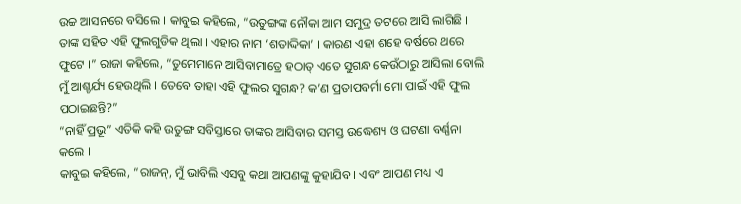ଉଚ୍ଚ ଆସନରେ ବସିଲେ । କାବୁଇ କହିଲେ, “ଉତୁଙ୍ଗଙ୍କ ନୌକା ଆମ ସମୁଦ୍ର ତଟରେ ଆସି ଲାଗିଛି । ତାଙ୍କ ସହିତ ଏହି ଫୁଲଗୁଡିକ ଥିଲା । ଏହାର ନାମ ‘ଶତାଦ୍ଦିକା’ । କାରଣ ଏହା ଶହେ ବର୍ଷରେ ଥରେ ଫୁଟେ ।” ରାଜା କହିଲେ, “ତୁମେମାନେ ଆସିବାମାତ୍ରେ ହଠାତ୍ ଏତେ ସୁଗନ୍ଧ କେଉଁଠାରୁ ଆସିଲା ବୋଲି ମୁଁ ଆଶ୍ଚର୍ଯ୍ୟ ହେଉଥିଲି । ତେବେ ତାହା ଏହି ଫୁଲର ସୁଗନ୍ଧ? କ’ଣ ପ୍ରତାପବର୍ମା ମୋ ପାଇଁ ଏହି ଫୁଲ ପଠାଇଛନ୍ତି?”
“ନାହିଁ ପ୍ରଭୂ” ଏତିକି କହି ଉତୁଙ୍ଗ ସବିସ୍ତାରେ ତାଙ୍କର ଆସିବାର ସମସ୍ତ ଉଦ୍ଧେଶ୍ୟ ଓ ଘଟଣା ବର୍ଣ୍ଣନା କଲେ ।
କାବୁଇ କହିଲେ, “ରାଜନ୍, ମୁଁ ଭାବିଲି ଏସବୁ କଥା ଆପଣଙ୍କୁ କୁହାଯିବ । ଏବଂ ଆପଣ ମଧ୍ୟ ଏ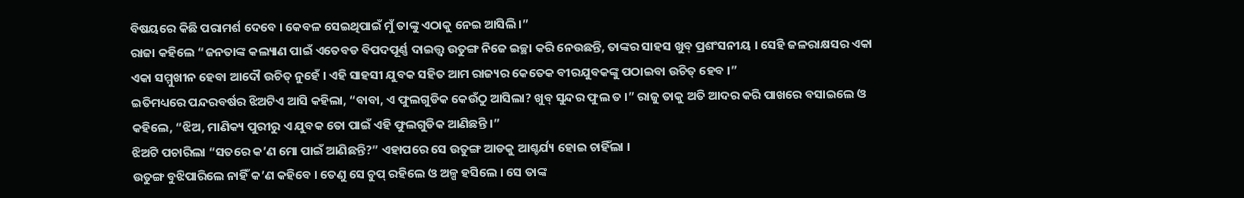ବିଷୟରେ କିଛି ପରାମର୍ଶ ଦେବେ । କେବଳ ସେଇଥିପାଇଁ ମୁଁ ତାଙ୍କୁ ଏଠାକୁ ନେଇ ଆସିଲି ।”
ରାଜା କହିଲେ “ଜନତାଙ୍କ କଲ୍ୟାଣ ପାଇଁ ଏତେବଡ ବିପଦପୂର୍ଣ୍ଣ ଦାଇତ୍ତ୍ଵ ଉତୁଙ୍ଗ ନିଜେ ଇଚ୍ଛା କରି ନେଉଛନ୍ତି, ତାଙ୍କର ସାହସ ଖୁବ୍ ପ୍ରଶଂସନୀୟ । ସେହି ଜଳରାକ୍ଷସର ଏକା ଏକା ସମ୍ମୁଖୀନ ହେବା ଆଦୌ ଉଚିତ୍ ନୁହେଁ । ଏହି ସାହସୀ ଯୁବକ ସହିତ ଆମ ରାଜ୍ୟର କେତେକ ବୀରଯୁବକଙ୍କୁ ପଠାଇବା ଉଚିତ୍ ହେବ ।”
ଇତିମଧ୍ୟରେ ପନ୍ଦରବର୍ଷର ଝିଅଟିଏ ଆସି କହିଲା, “ବାବା, ଏ ଫୁଲଗୁଡିକ କେଉଁଠୁ ଆସିଲା? ଖୁବ୍ ସୁନ୍ଦର ଫୁଲ ତ ।” ରାଜୁ ତାକୁ ଅତି ଆଦର କରି ପାଖରେ ବସାଇଲେ ଓ କହିଲେ, “ଝିଅ, ମାଣିକ୍ୟ ପୁରୀରୁ ଏ ଯୁବକ ତୋ ପାଇଁ ଏହି ଫୁଲଗୁଡିକ ଆଣିଛନ୍ତି ।”
ଝିଅଟି ପଚାରିଲା “ସତରେ କ’ଣ ମୋ ପାଇଁ ଆଣିଛନ୍ତି?” ଏହାପରେ ସେ ଉତୁଙ୍ଗ ଆଡକୁ ଆଶ୍ଚର୍ଯ୍ୟ ହୋଇ ଚାହିଁଲା ।
ଉତୁଙ୍ଗ ବୁଝିପାରିଲେ ନାହିଁ କ’ଣ କହିବେ । ତେଣୁ ସେ ଚୁପ୍ ରହିଲେ ଓ ଅଳ୍ପ ହସିଲେ । ସେ ତାଙ୍କ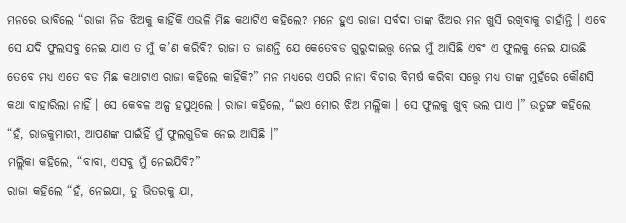ମନରେ ଭାବିଲେ “ରାଜା ନିଜ ଝିଅକୁ କାହିଁକି ଏଭଳି ମିଛ କଥାଟିଏ କହିଲେ? ମନେ ହୁଏ ରାଜା ସର୍ବଦା ତାଙ୍କ ଝିଅର ମନ ଖୁସି ରଖିବାକୁ ଚାହାଁନ୍ତି । ଏବେ ସେ ଯଦି ଫୁଲସବୁ ନେଇ ଯାଏ ତ ମୁଁ କ’ଣ କରିବି? ରାଜା ତ ଜାଣନ୍ତି ଯେ କେତେବଡ ଗୁରୁଦାଇତ୍ତ୍ଵ ନେଇ ମୁଁ ଆସିଛି ଏବଂ ଏ ଫୁଲକୁ ନେଇ ଯାଉଛି ତେବେ ମଧ୍ୟ ଏତେ ବଡ ମିଛ କଥାଟାଏ ରାଜା କହିଲେ କାହିଁକି?” ମନ ମଧ୍ୟରେ ଏପରି ନାନା ବିଚାର ବିମର୍ଷ କରିବା ସତ୍ତ୍ୱେ ମଧ୍ୟ ତାଙ୍କ ମୁହଁରେ କୌଣସି କଥା ବାହାରିଲା ନାହିଁ । ସେ କେବଳ ଅଳ୍ପ ହସୁଥିଲେ । ରାଜା କହିଲେ, “ଇଏ ମୋର ଝିଅ ମଲ୍ଲିକା । ସେ ଫୁଲକୁ ଖୁବ୍ ଭଲ ପାଏ ।” ଉତୁଙ୍ଗ କହିଲେ “ହଁ, ରାଜକୁମାରୀ, ଆପଣଙ୍କ ପାଇଁହିଁ ମୁଁ ଫୁଲଗୁଡିକ ନେଇ ଆସିଛି ।”
ମଲ୍ଲିକା କହିଲେ, “ବାବା, ଏସବୁ ମୁଁ ନେଇଯିବି?”
ରାଜା କହିଲେ “ହଁ, ନେଇଯା, ତୁ ଭିତରକୁ ଯା,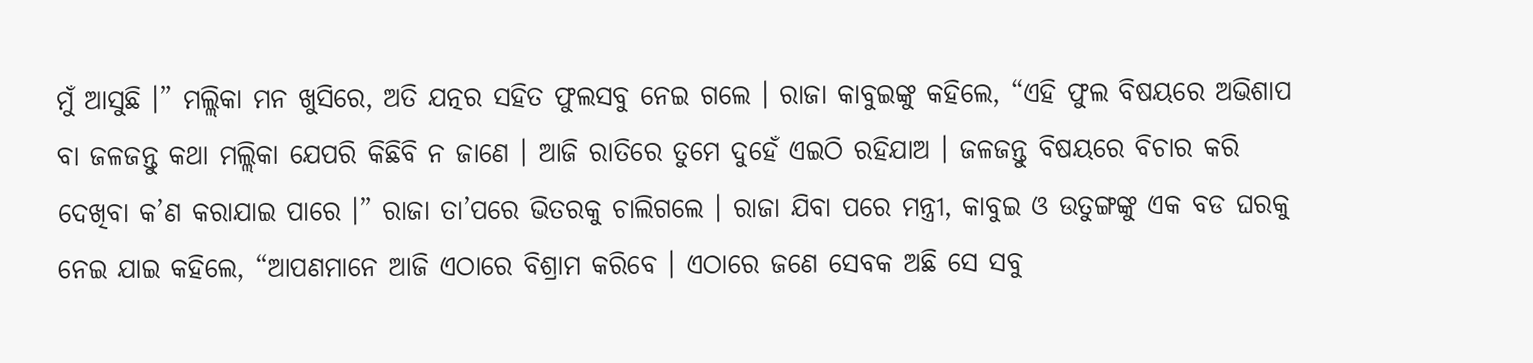ମୁଁ ଆସୁଛି ।” ମଲ୍ଲିକା ମନ ଖୁସିରେ, ଅତି ଯତ୍ନର ସହିତ ଫୁଲସବୁ ନେଇ ଗଲେ । ରାଜା କାବୁଇଙ୍କୁ କହିଲେ, “ଏହି ଫୁଲ ବିଷୟରେ ଅଭିଶାପ ବା ଜଳଜନ୍ତୁ କଥା ମଲ୍ଲିକା ଯେପରି କିଛିବି ନ ଜାଣେ । ଆଜି ରାତିରେ ତୁମେ ଦୁହେଁ ଏଇଠି ରହିଯାଅ । ଜଳଜନ୍ତୁ ବିଷୟରେ ବିଚାର କରି ଦେଖିବା କ’ଣ କରାଯାଇ ପାରେ ।” ରାଜା ତା’ପରେ ଭିତରକୁ ଚାଲିଗଲେ । ରାଜା ଯିବା ପରେ ମନ୍ତ୍ରୀ, କାବୁଇ ଓ ଉତୁଙ୍ଗଙ୍କୁ ଏକ ବଡ ଘରକୁ ନେଇ ଯାଇ କହିଲେ, “ଆପଣମାନେ ଆଜି ଏଠାରେ ବିଶ୍ରାମ କରିବେ । ଏଠାରେ ଜଣେ ସେବକ ଅଛି ସେ ସବୁ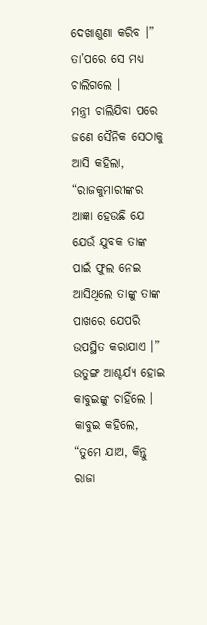ଦେଖାଶୁଣା କରିବ ।” ତା’ପରେ ସେ ମଧ୍ୟ ଚାଲିଗଲେ ।
ମନ୍ତ୍ରୀ ଚାଲିଯିବା ପରେ ଜଣେ ସୈନିକ ସେଠାକୁ ଆସି କହିଲା, “ରାଜକୁମାରୀଙ୍କର ଆଜ୍ଞା ହେଉଛି ଯେ ଯେଉଁ ଯୁବକ ତାଙ୍କ ପାଇଁ ଫୁଲ ନେଇ ଆସିଥିଲେ ତାଙ୍କୁ ତାଙ୍କ ପାଖରେ ଯେପରି ଉପସ୍ଥିତ କରାଯାଏ ।”
ଉତୁଙ୍ଗ ଆଶ୍ଚର୍ଯ୍ୟ ହୋଇ କାବୁଇଙ୍କୁ ଚାହିଁଲେ । କାବୁଇ କହିଲେ, “ତୁମେ ଯାଅ, କିନ୍ତୁ ରାଜା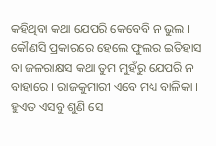କହିଥିବା କଥା ଯେପରି କେବେବି ନ ଭୁଲ । କୌଣସି ପ୍ରକାରରେ ହେଲେ ଫୁଲର ଇତିହାସ ବା ଜଳରାକ୍ଷସ କଥା ତୁମ ମୁହଁରୁ ଯେପରି ନ ବାହାରେ । ରାଜକୁମାରୀ ଏବେ ମଧ୍ୟ ବାଳିକା । ହୁଏତ ଏସବୁ ଶୁଣି ସେ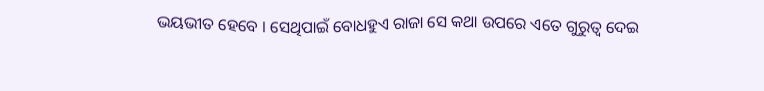ଭୟଭୀତ ହେବେ । ସେଥିପାଇଁ ବୋଧହୁଏ ରାଜା ସେ କଥା ଉପରେ ଏତେ ଗୁରୁତ୍ୱ ଦେଇ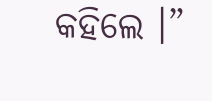କହିଲେ ।”